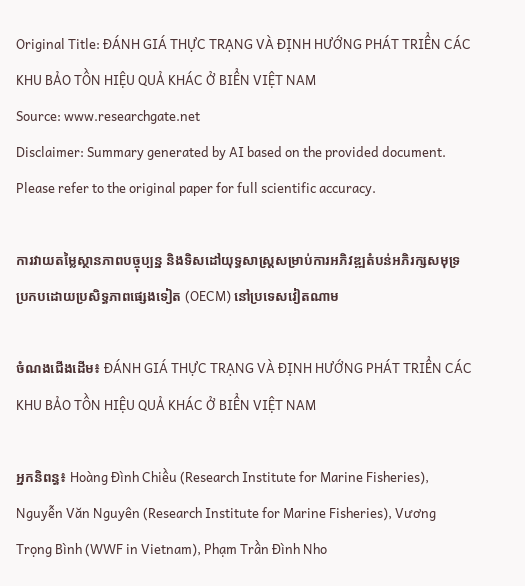Original Title: ĐÁNH GIÁ THỰC TRẠNG VÀ ĐỊNH HƯỚNG PHÁT TRIỂN CÁC KHU BẢO TỒN HIỆU QUẢ KHÁC Ở BIỂN VIỆT NAM
Source: www.researchgate.net
Disclaimer: Summary generated by AI based on the provided document. Please refer to the original paper for full scientific accuracy.

ការវាយតម្លៃស្ថានភាពបច្ចុប្បន្ន និងទិសដៅយុទ្ធសាស្ត្រសម្រាប់ការអភិវឌ្ឍតំបន់អភិរក្សសមុទ្រប្រកបដោយប្រសិទ្ធភាពផ្សេងទៀត (OECM) នៅប្រទេសវៀតណាម

ចំណងជើងដើម៖ ĐÁNH GIÁ THỰC TRẠNG VÀ ĐỊNH HƯỚNG PHÁT TRIỂN CÁC KHU BẢO TỒN HIỆU QUẢ KHÁC Ở BIỂN VIỆT NAM

អ្នកនិពន្ធ៖ Hoàng Đình Chiều (Research Institute for Marine Fisheries), Nguyễn Văn Nguyên (Research Institute for Marine Fisheries), Vương Trọng Bình (WWF in Vietnam), Phạm Trần Đình Nho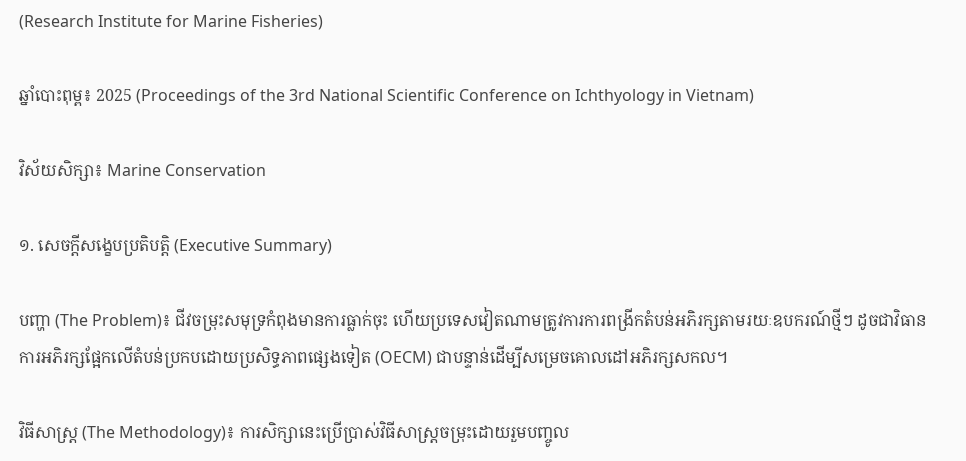(Research Institute for Marine Fisheries)

ឆ្នាំបោះពុម្ព៖ 2025 (Proceedings of the 3rd National Scientific Conference on Ichthyology in Vietnam)

វិស័យសិក្សា៖ Marine Conservation

១. សេចក្តីសង្ខេបប្រតិបត្តិ (Executive Summary)

បញ្ហា (The Problem)៖ ជីវចម្រុះសមុទ្រកំពុងមានការធ្លាក់ចុះ ហើយប្រទេសវៀតណាមត្រូវការការពង្រីកតំបន់អភិរក្សតាមរយៈឧបករណ៍ថ្មីៗ ដូចជាវិធានការអភិរក្សផ្អែកលើតំបន់ប្រកបដោយប្រសិទ្ធភាពផ្សេងទៀត (OECM) ជាបន្ទាន់ដើម្បីសម្រេចគោលដៅអភិរក្សសកល។

វិធីសាស្ត្រ (The Methodology)៖ ការសិក្សានេះប្រើប្រាស់វិធីសាស្ត្រចម្រុះដោយរួមបញ្ចូល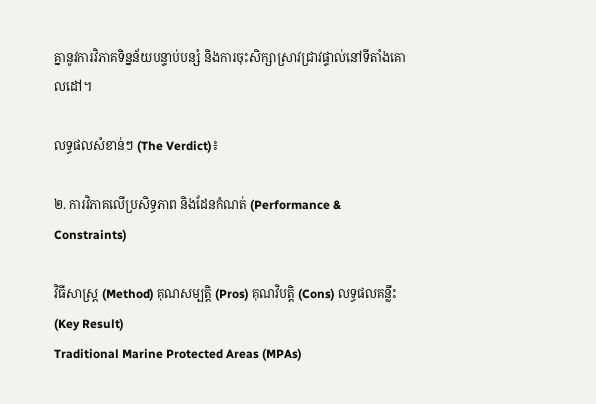គ្នានូវការវិភាគទិន្នន័យបន្ទាប់បន្សំ និងការចុះសិក្សាស្រាវជ្រាវផ្ទាល់នៅទីតាំងគោលដៅ។

លទ្ធផលសំខាន់ៗ (The Verdict)៖

២. ការវិភាគលើប្រសិទ្ធភាព និងដែនកំណត់ (Performance & Constraints)

វិធីសាស្ត្រ (Method) គុណសម្បត្តិ (Pros) គុណវិបត្តិ (Cons) លទ្ធផលគន្លឹះ (Key Result)
Traditional Marine Protected Areas (MPAs)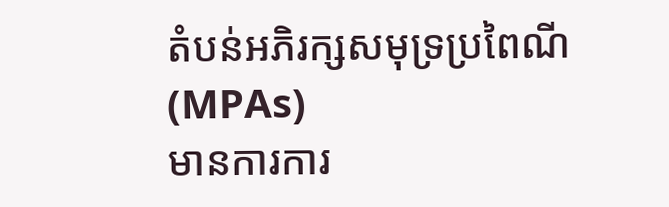តំបន់អភិរក្សសមុទ្រប្រពៃណី (MPAs)
មានការការ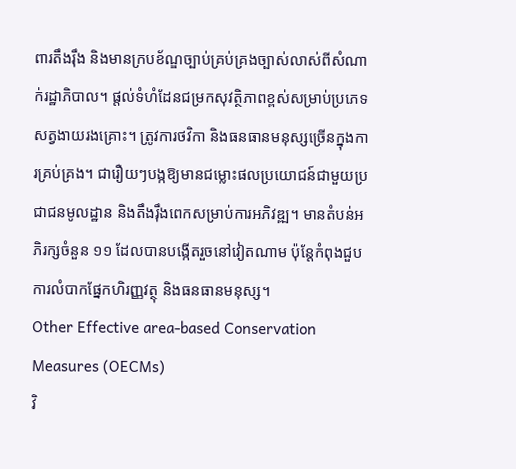ពារតឹងរ៉ឹង និងមានក្របខ័ណ្ឌច្បាប់គ្រប់គ្រងច្បាស់លាស់ពីសំណាក់រដ្ឋាភិបាល។ ផ្តល់ទំហំដែនជម្រកសុវត្ថិភាពខ្ពស់សម្រាប់ប្រភេទសត្វងាយរងគ្រោះ។ ត្រូវការថវិកា និងធនធានមនុស្សច្រើនក្នុងការគ្រប់គ្រង។ ជារឿយៗបង្កឱ្យមានជម្លោះផលប្រយោជន៍ជាមួយប្រជាជនមូលដ្ឋាន និងតឹងរ៉ឹងពេកសម្រាប់ការអភិវឌ្ឍ។ មានតំបន់អភិរក្សចំនួន ១១ ដែលបានបង្កើតរួចនៅវៀតណាម ប៉ុន្តែកំពុងជួបការលំបាកផ្នែកហិរញ្ញវត្ថុ និងធនធានមនុស្ស។
Other Effective area-based Conservation Measures (OECMs)
វិ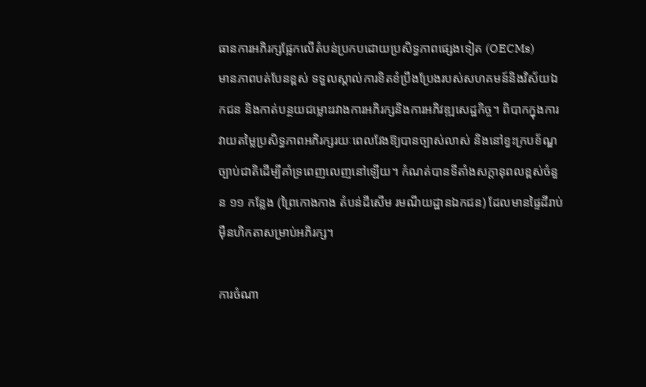ធានការអភិរក្សផ្អែកលើតំបន់ប្រកបដោយប្រសិទ្ធភាពផ្សេងទៀត (OECMs)
មានភាពបត់បែនខ្ពស់ ទទួលស្គាល់ការខិតខំប្រឹងប្រែងរបស់សហគមន៍និងវិស័យឯកជន និងកាត់បន្ថយជម្លោះរវាងការអភិរក្សនិងការអភិវឌ្ឍសេដ្ឋកិច្ច។ ពិបាកក្នុងការវាយតម្លៃប្រសិទ្ធភាពអភិរក្សរយៈពេលវែងឱ្យបានច្បាស់លាស់ និងនៅខ្វះក្របខ័ណ្ឌច្បាប់ជាតិដើម្បីគាំទ្រពេញលេញនៅឡើយ។ កំណត់បានទីតាំងសក្តានុពលខ្ពស់ចំនួន ១១ កន្លែង (ព្រៃកោងកាង តំបន់ដីសើម រមណីយដ្ឋានឯកជន) ដែលមានផ្ទៃដីរាប់ម៉ឺនហិកតាសម្រាប់អភិរក្ស។

ការចំណា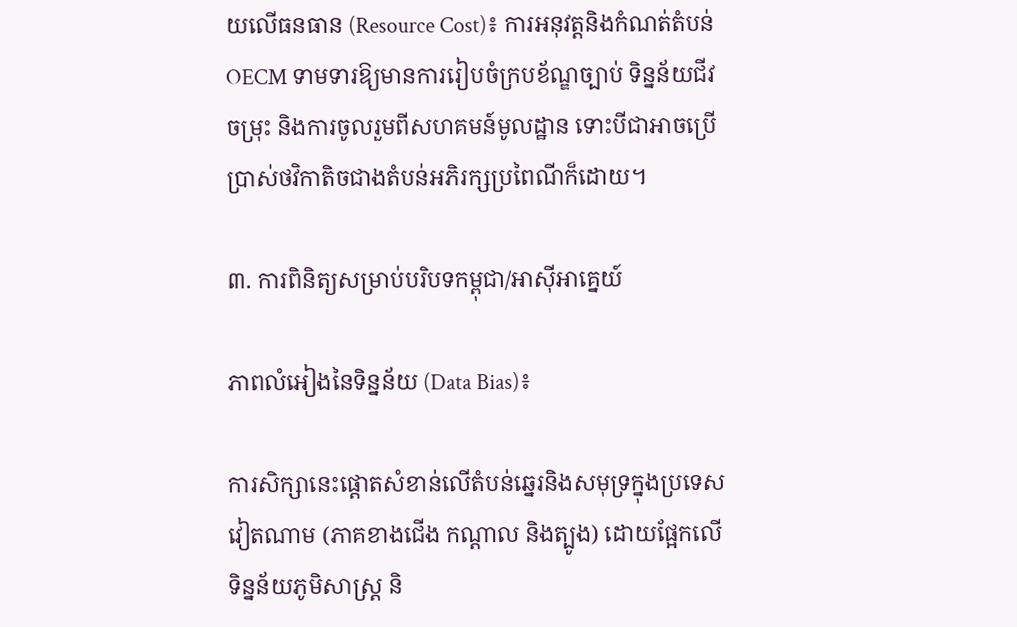យលើធនធាន (Resource Cost)៖ ការអនុវត្តនិងកំណត់តំបន់ OECM ទាមទារឱ្យមានការរៀបចំក្របខ័ណ្ឌច្បាប់ ទិន្នន័យជីវចម្រុះ និងការចូលរួមពីសហគមន៍មូលដ្ឋាន ទោះបីជាអាចប្រើប្រាស់ថវិកាតិចជាងតំបន់អភិរក្សប្រពៃណីក៏ដោយ។

៣. ការពិនិត្យសម្រាប់បរិបទកម្ពុជា/អាស៊ីអាគ្នេយ៍

ភាពលំអៀងនៃទិន្នន័យ (Data Bias)៖

ការសិក្សានេះផ្តោតសំខាន់លើតំបន់ឆ្នេរនិងសមុទ្រក្នុងប្រទេសវៀតណាម (ភាគខាងជើង កណ្តាល និងត្បូង) ដោយផ្អែកលើទិន្នន័យភូមិសាស្ត្រ និ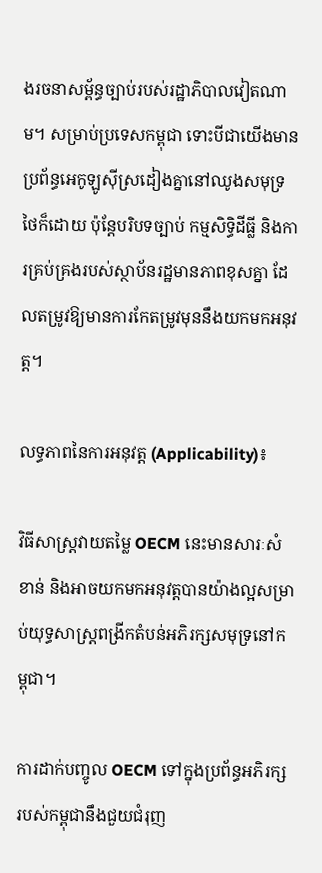ងរចនាសម្ព័ន្ធច្បាប់របស់រដ្ឋាភិបាលវៀតណាម។ សម្រាប់ប្រទេសកម្ពុជា ទោះបីជាយើងមានប្រព័ន្ធអេកូឡូស៊ីស្រដៀងគ្នានៅឈូងសមុទ្រថៃក៏ដោយ ប៉ុន្តែបរិបទច្បាប់ កម្មសិទ្ធិដីធ្លី និងការគ្រប់គ្រងរបស់ស្ថាប័នរដ្ឋមានភាពខុសគ្នា ដែលតម្រូវឱ្យមានការកែតម្រូវមុននឹងយកមកអនុវត្ត។

លទ្ធភាពនៃការអនុវត្ត (Applicability)៖

វិធីសាស្ត្រវាយតម្លៃ OECM នេះមានសារៈសំខាន់ និងអាចយកមកអនុវត្តបានយ៉ាងល្អសម្រាប់យុទ្ធសាស្ត្រពង្រីកតំបន់អភិរក្សសមុទ្រនៅកម្ពុជា។

ការដាក់បញ្ចូល OECM ទៅក្នុងប្រព័ន្ធអភិរក្សរបស់កម្ពុជានឹងជួយជំរុញ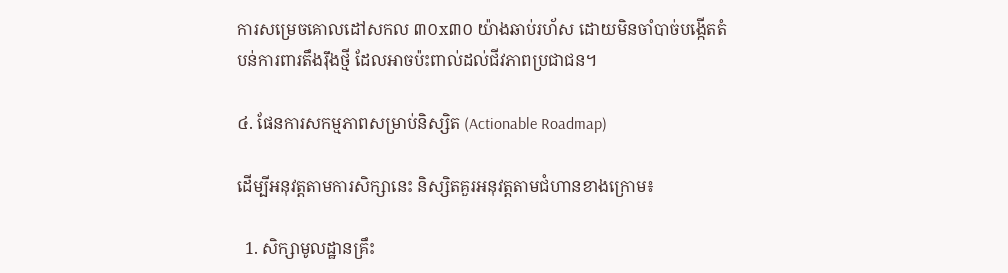ការសម្រេចគោលដៅសកល ៣០x៣០ យ៉ាងឆាប់រហ័ស ដោយមិនចាំបាច់បង្កើតតំបន់ការពារតឹងរ៉ឹងថ្មី ដែលអាចប៉ះពាល់ដល់ជីវភាពប្រជាជន។

៤. ផែនការសកម្មភាពសម្រាប់និស្សិត (Actionable Roadmap)

ដើម្បីអនុវត្តតាមការសិក្សានេះ និស្សិតគួរអនុវត្តតាមជំហានខាងក្រោម៖

  1. សិក្សាមូលដ្ឋានគ្រឹះ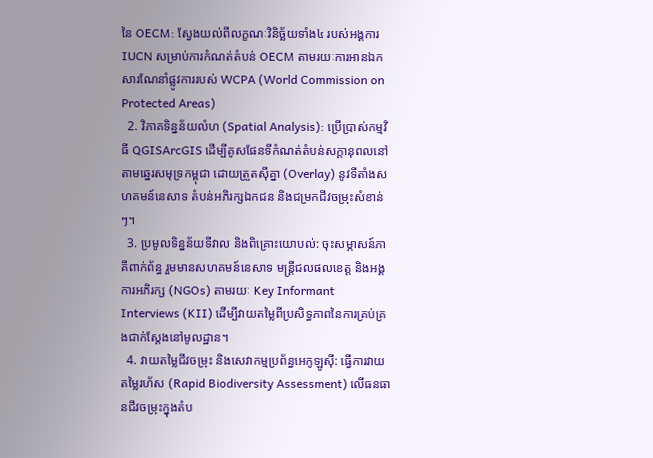នៃ OECM: ស្វែងយល់ពីលក្ខណៈវិនិច្ឆ័យទាំង៤ របស់អង្គការ IUCN សម្រាប់ការកំណត់តំបន់ OECM តាមរយៈការអានឯកសារណែនាំផ្លូវការរបស់ WCPA (World Commission on Protected Areas)
  2. វិភាគទិន្នន័យលំហ (Spatial Analysis): ប្រើប្រាស់កម្មវិធី QGISArcGIS ដើម្បីគូសផែនទីកំណត់តំបន់សក្តានុពលនៅតាមឆ្នេរសមុទ្រកម្ពុជា ដោយត្រួតស៊ីគ្នា (Overlay) នូវទីតាំងសហគមន៍នេសាទ តំបន់អភិរក្សឯកជន និងជម្រកជីវចម្រុះសំខាន់ៗ។
  3. ប្រមូលទិន្នន័យទីវាល និងពិគ្រោះយោបល់: ចុះសម្ភាសន៍ភាគីពាក់ព័ន្ធ រួមមានសហគមន៍នេសាទ មន្ត្រីជលផលខេត្ត និងអង្គការអភិរក្ស (NGOs) តាមរយៈ Key Informant Interviews (KII) ដើម្បីវាយតម្លៃពីប្រសិទ្ធភាពនៃការគ្រប់គ្រងជាក់ស្តែងនៅមូលដ្ឋាន។
  4. វាយតម្លៃជីវចម្រុះ និងសេវាកម្មប្រព័ន្ធអេកូឡូស៊ី: ធ្វើការវាយតម្លៃរហ័ស (Rapid Biodiversity Assessment) លើធនធានជីវចម្រុះក្នុងតំប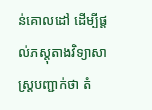ន់គោលដៅ ដើម្បីផ្តល់ភស្តុតាងវិទ្យាសាស្ត្របញ្ជាក់ថា តំ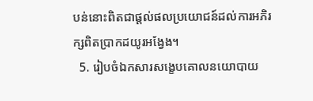បន់នោះពិតជាផ្តល់ផលប្រយោជន៍ដល់ការអភិរក្សពិតប្រាកដយូរអង្វែង។
  5. រៀបចំឯកសារសង្ខេបគោលនយោបាយ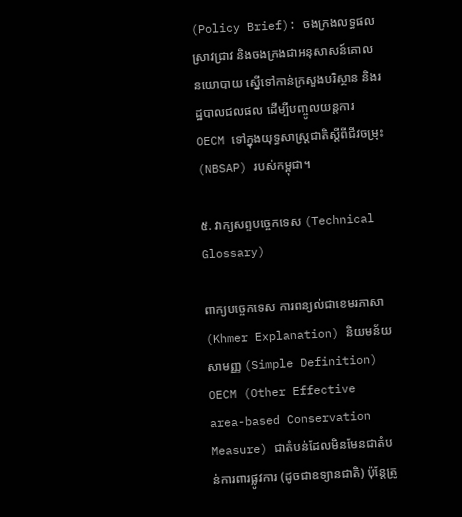(Policy Brief): ចងក្រងលទ្ធផលស្រាវជ្រាវ និងចងក្រងជាអនុសាសន៍គោលនយោបាយ ស្នើទៅកាន់ក្រសួងបរិស្ថាន និងរដ្ឋបាលជលផល ដើម្បីបញ្ចូលយន្តការ OECM ទៅក្នុងយុទ្ធសាស្ត្រជាតិស្តីពីជីវចម្រុះ (NBSAP) របស់កម្ពុជា។

៥. វាក្យសព្ទបច្ចេកទេស (Technical Glossary)

ពាក្យបច្ចេកទេស ការពន្យល់ជាខេមរភាសា (Khmer Explanation) និយមន័យសាមញ្ញ (Simple Definition)
OECM (Other Effective area-based Conservation Measure) ជាតំបន់ដែលមិនមែនជាតំបន់ការពារផ្លូវការ (ដូចជាឧទ្យានជាតិ) ប៉ុន្តែត្រូ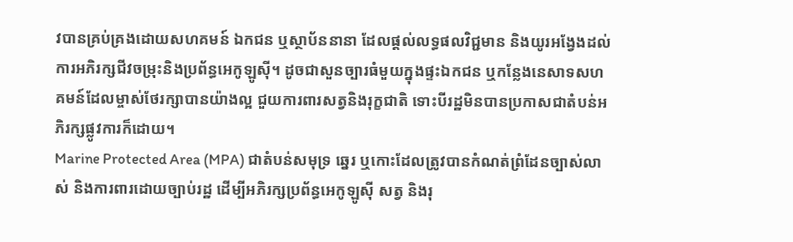វបានគ្រប់គ្រងដោយសហគមន៍ ឯកជន ឬស្ថាប័ននានា ដែលផ្តល់លទ្ធផលវិជ្ជមាន និងយូរអង្វែងដល់ការអភិរក្សជីវចម្រុះនិងប្រព័ន្ធអេកូឡូស៊ី។ ដូចជាសួនច្បារធំមួយក្នុងផ្ទះឯកជន ឬកន្លែងនេសាទសហគមន៍ដែលម្ចាស់ថែរក្សាបានយ៉ាងល្អ ជួយការពារសត្វនិងរុក្ខជាតិ ទោះបីរដ្ឋមិនបានប្រកាសជាតំបន់អភិរក្សផ្លូវការក៏ដោយ។
Marine Protected Area (MPA) ជាតំបន់សមុទ្រ ឆ្នេរ ឬកោះដែលត្រូវបានកំណត់ព្រំដែនច្បាស់លាស់ និងការពារដោយច្បាប់រដ្ឋ ដើម្បីអភិរក្សប្រព័ន្ធអេកូឡូស៊ី សត្វ និងរុ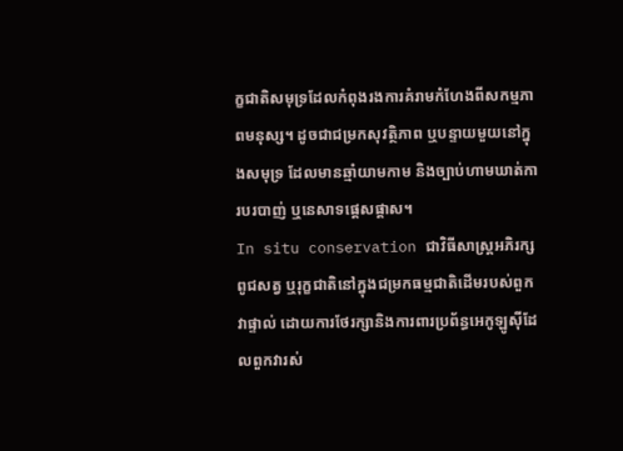ក្ខជាតិសមុទ្រដែលកំពុងរងការគំរាមកំហែងពីសកម្មភាពមនុស្ស។ ដូចជាជម្រកសុវត្ថិភាព ឬបន្ទាយមួយនៅក្នុងសមុទ្រ ដែលមានឆ្មាំយាមកាម និងច្បាប់ហាមឃាត់ការបរបាញ់ ឬនេសាទផ្តេសផ្តាស។
In situ conservation ជាវិធីសាស្ត្រអភិរក្សពូជសត្វ ឬរុក្ខជាតិនៅក្នុងជម្រកធម្មជាតិដើមរបស់ពួកវាផ្ទាល់ ដោយការថែរក្សានិងការពារប្រព័ន្ធអេកូឡូស៊ីដែលពួកវារស់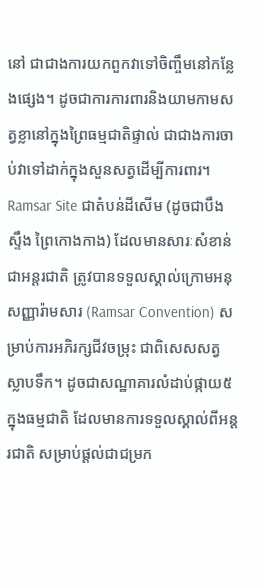នៅ ជាជាងការយកពួកវាទៅចិញ្ចឹមនៅកន្លែងផ្សេង។ ដូចជាការការពារនិងយាមកាមសត្វខ្លានៅក្នុងព្រៃធម្មជាតិផ្ទាល់ ជាជាងការចាប់វាទៅដាក់ក្នុងសួនសត្វដើម្បីការពារ។
Ramsar Site ជាតំបន់ដីសើម (ដូចជាបឹង ស្ទឹង ព្រៃកោងកាង) ដែលមានសារៈសំខាន់ជាអន្តរជាតិ ត្រូវបានទទួលស្គាល់ក្រោមអនុសញ្ញារ៉ាមសារ (Ramsar Convention) សម្រាប់ការអភិរក្សជីវចម្រុះ ជាពិសេសសត្វស្លាបទឹក។ ដូចជាសណ្ឋាគារលំដាប់ផ្កាយ៥ក្នុងធម្មជាតិ ដែលមានការទទួលស្គាល់ពីអន្តរជាតិ សម្រាប់ផ្តល់ជាជម្រក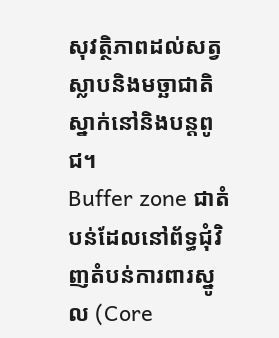សុវត្ថិភាពដល់សត្វស្លាបនិងមច្ឆាជាតិស្នាក់នៅនិងបន្តពូជ។
Buffer zone ជាតំបន់ដែលនៅព័ទ្ធជុំវិញតំបន់ការពារស្នូល (Core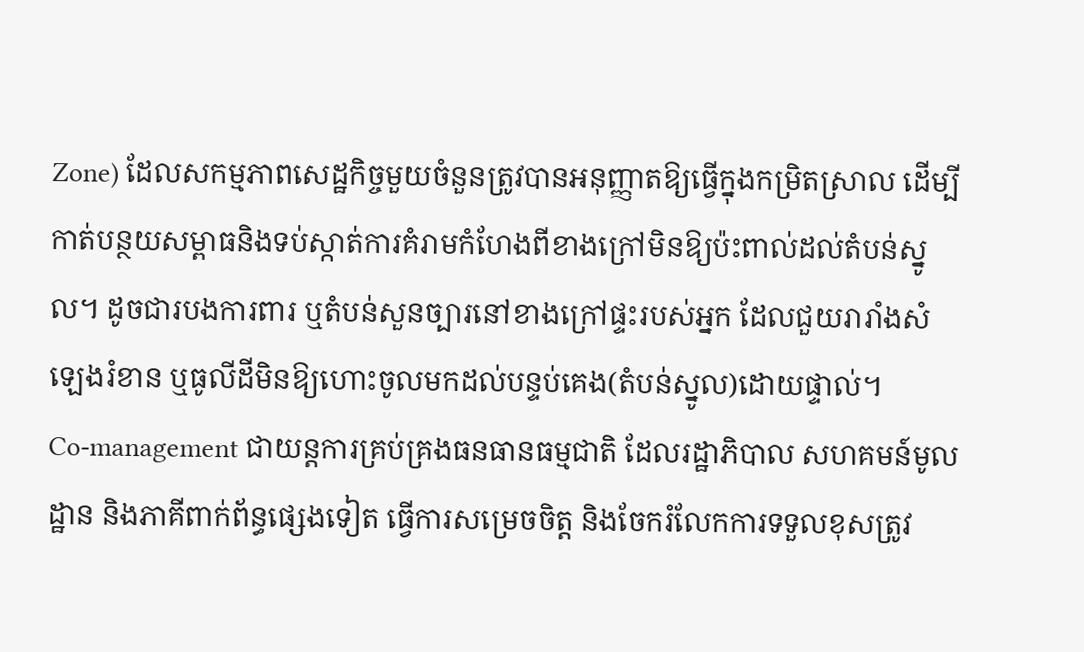Zone) ដែលសកម្មភាពសេដ្ឋកិច្ចមួយចំនួនត្រូវបានអនុញ្ញាតឱ្យធ្វើក្នុងកម្រិតស្រាល ដើម្បីកាត់បន្ថយសម្ពាធនិងទប់ស្កាត់ការគំរាមកំហែងពីខាងក្រៅមិនឱ្យប៉ះពាល់ដល់តំបន់ស្នូល។ ដូចជារបងការពារ ឬតំបន់សួនច្បារនៅខាងក្រៅផ្ទះរបស់អ្នក ដែលជួយរារាំងសំឡេងរំខាន ឬធូលីដីមិនឱ្យហោះចូលមកដល់បន្ទប់គេង(តំបន់ស្នូល)ដោយផ្ទាល់។
Co-management ជាយន្តការគ្រប់គ្រងធនធានធម្មជាតិ ដែលរដ្ឋាភិបាល សហគមន៍មូលដ្ឋាន និងភាគីពាក់ព័ន្ធផ្សេងទៀត ធ្វើការសម្រេចចិត្ត និងចែករំលែកការទទួលខុសត្រូវ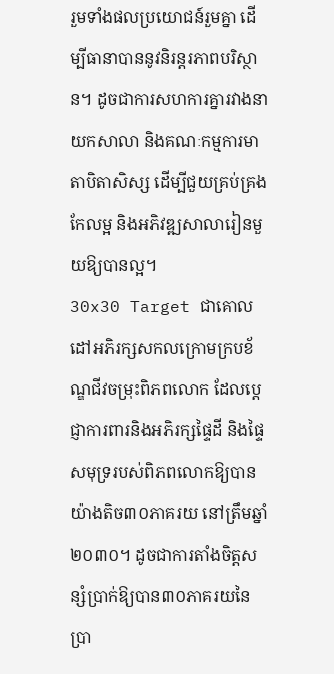រួមទាំងផលប្រយោជន៍រួមគ្នា ដើម្បីធានាបាននូវនិរន្តរភាពបរិស្ថាន។ ដូចជាការសហការគ្នារវាងនាយកសាលា និងគណៈកម្មការមាតាបិតាសិស្ស ដើម្បីជួយគ្រប់គ្រង កែលម្អ និងអភិវឌ្ឍសាលារៀនមួយឱ្យបានល្អ។
30x30 Target ជាគោលដៅអភិរក្សសកលក្រោមក្របខ័ណ្ឌជីវចម្រុះពិភពលោក ដែលប្តេជ្ញាការពារនិងអភិរក្សផ្ទៃដី និងផ្ទៃសមុទ្ររបស់ពិភពលោកឱ្យបានយ៉ាងតិច៣០ភាគរយ នៅត្រឹមឆ្នាំ២០៣០។ ដូចជាការតាំងចិត្តសន្សំប្រាក់ឱ្យបាន៣០ភាគរយនៃប្រា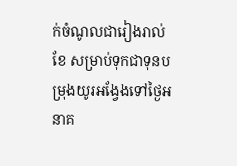ក់ចំណូលជារៀងរាល់ខែ សម្រាប់ទុកជាទុនបម្រុងយូរអង្វែងទៅថ្ងៃអនាគ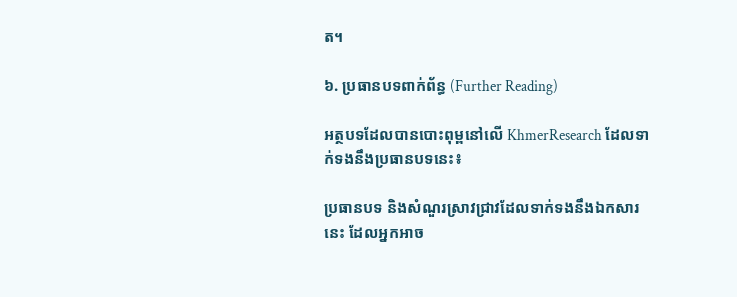ត។

៦. ប្រធានបទពាក់ព័ន្ធ (Further Reading)

អត្ថបទដែលបានបោះពុម្ពនៅលើ KhmerResearch ដែលទាក់ទងនឹងប្រធានបទនេះ៖

ប្រធានបទ និងសំណួរស្រាវជ្រាវដែលទាក់ទងនឹងឯកសារនេះ ដែលអ្នកអាច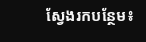ស្វែងរកបន្ថែម៖